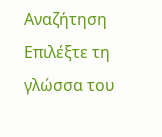Αναζήτηση
Επιλέξτε τη γλώσσα του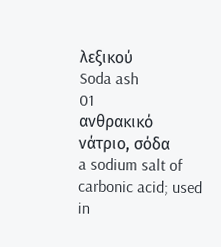λεξικού
Soda ash
01
ανθρακικό νάτριο, σόδα
a sodium salt of carbonic acid; used in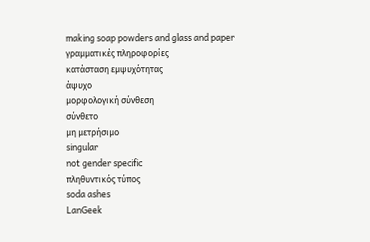making soap powders and glass and paper
γραμματικές πληροφορίες
κατάσταση εμψυχότητας
άψυχο
μορφολογική σύνθεση
σύνθετο
μη μετρήσιμο
singular
not gender specific
πληθυντικός τύπος
soda ashes
LanGeek